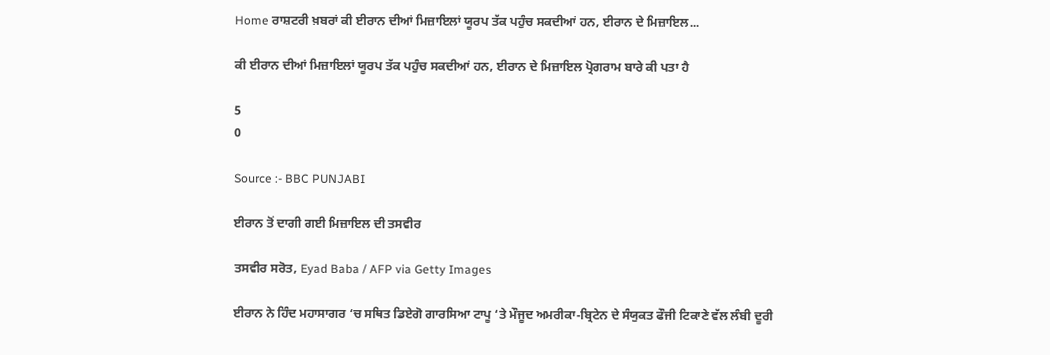Home ਰਾਸ਼ਟਰੀ ਖ਼ਬਰਾਂ ਕੀ ਈਰਾਨ ਦੀਆਂ ਮਿਜ਼ਾਇਲਾਂ ਯੂਰਪ ਤੱਕ ਪਹੁੰਚ ਸਕਦੀਆਂ ਹਨ, ਈਰਾਨ ਦੇ ਮਿਜ਼ਾਇਲ...

ਕੀ ਈਰਾਨ ਦੀਆਂ ਮਿਜ਼ਾਇਲਾਂ ਯੂਰਪ ਤੱਕ ਪਹੁੰਚ ਸਕਦੀਆਂ ਹਨ, ਈਰਾਨ ਦੇ ਮਿਜ਼ਾਇਲ ਪ੍ਰੋਗਰਾਮ ਬਾਰੇ ਕੀ ਪਤਾ ਹੈ

5
0

Source :- BBC PUNJABI

ਈਰਾਨ ਤੋਂ ਦਾਗੀ ਗਈ ਮਿਜ਼ਾਇਲ ਦੀ ਤਸਵੀਰ

ਤਸਵੀਰ ਸਰੋਤ, Eyad Baba / AFP via Getty Images

ਈਰਾਨ ਨੇ ਹਿੰਦ ਮਹਾਸਾਗਰ ‘ਚ ਸਥਿਤ ਡਿਏਗੋ ਗਾਰਸਿਆ ਟਾਪੂ ‘ਤੇ ਮੌਜੂਦ ਅਮਰੀਕਾ-ਬ੍ਰਿਟੇਨ ਦੇ ਸੰਯੁਕਤ ਫੌਜੀ ਟਿਕਾਣੇ ਵੱਲ ਲੰਬੀ ਦੂਰੀ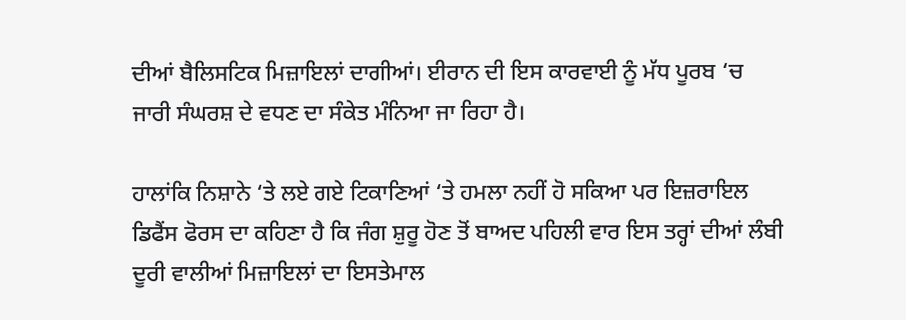ਦੀਆਂ ਬੈਲਿਸਟਿਕ ਮਿਜ਼ਾਇਲਾਂ ਦਾਗੀਆਂ। ਈਰਾਨ ਦੀ ਇਸ ਕਾਰਵਾਈ ਨੂੰ ਮੱਧ ਪੂਰਬ ‘ਚ ਜਾਰੀ ਸੰਘਰਸ਼ ਦੇ ਵਧਣ ਦਾ ਸੰਕੇਤ ਮੰਨਿਆ ਜਾ ਰਿਹਾ ਹੈ।

ਹਾਲਾਂਕਿ ਨਿਸ਼ਾਨੇ ‘ਤੇ ਲਏ ਗਏ ਟਿਕਾਣਿਆਂ ‘ਤੇ ਹਮਲਾ ਨਹੀਂ ਹੋ ਸਕਿਆ ਪਰ ਇਜ਼ਰਾਇਲ ਡਿਫੈਂਸ ਫੋਰਸ ਦਾ ਕਹਿਣਾ ਹੈ ਕਿ ਜੰਗ ਸ਼ੁਰੂ ਹੋਣ ਤੋਂ ਬਾਅਦ ਪਹਿਲੀ ਵਾਰ ਇਸ ਤਰ੍ਹਾਂ ਦੀਆਂ ਲੰਬੀ ਦੂਰੀ ਵਾਲੀਆਂ ਮਿਜ਼ਾਇਲਾਂ ਦਾ ਇਸਤੇਮਾਲ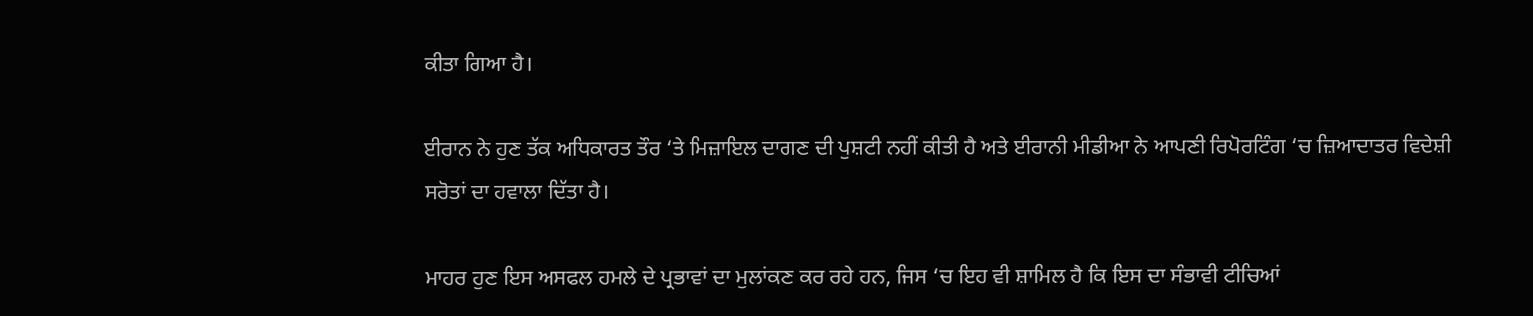ਕੀਤਾ ਗਿਆ ਹੈ।

ਈਰਾਨ ਨੇ ਹੁਣ ਤੱਕ ਅਧਿਕਾਰਤ ਤੌਰ ‘ਤੇ ਮਿਜ਼ਾਇਲ ਦਾਗਣ ਦੀ ਪੁਸ਼ਟੀ ਨਹੀਂ ਕੀਤੀ ਹੈ ਅਤੇ ਈਰਾਨੀ ਮੀਡੀਆ ਨੇ ਆਪਣੀ ਰਿਪੋਰਟਿੰਗ ‘ਚ ਜ਼ਿਆਦਾਤਰ ਵਿਦੇਸ਼ੀ ਸਰੋਤਾਂ ਦਾ ਹਵਾਲਾ ਦਿੱਤਾ ਹੈ।

ਮਾਹਰ ਹੁਣ ਇਸ ਅਸਫਲ ਹਮਲੇ ਦੇ ਪ੍ਰਭਾਵਾਂ ਦਾ ਮੁਲਾਂਕਣ ਕਰ ਰਹੇ ਹਨ, ਜਿਸ ‘ਚ ਇਹ ਵੀ ਸ਼ਾਮਿਲ ਹੈ ਕਿ ਇਸ ਦਾ ਸੰਭਾਵੀ ਟੀਚਿਆਂ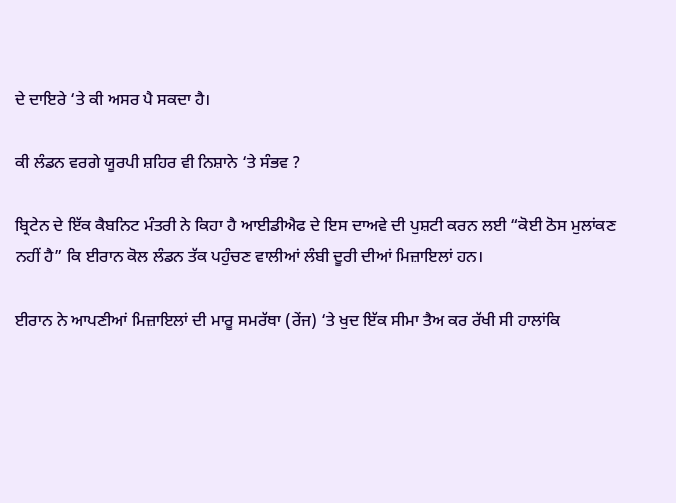ਦੇ ਦਾਇਰੇ ‘ਤੇ ਕੀ ਅਸਰ ਪੈ ਸਕਦਾ ਹੈ।

ਕੀ ਲੰਡਨ ਵਰਗੇ ਯੂਰਪੀ ਸ਼ਹਿਰ ਵੀ ਨਿਸ਼ਾਨੇ ‘ਤੇ ਸੰਭਵ ?

ਬ੍ਰਿਟੇਨ ਦੇ ਇੱਕ ਕੈਬਨਿਟ ਮੰਤਰੀ ਨੇ ਕਿਹਾ ਹੈ ਆਈਡੀਐਫ ਦੇ ਇਸ ਦਾਅਵੇ ਦੀ ਪੁਸ਼ਟੀ ਕਰਨ ਲਈ “ਕੋਈ ਠੋਸ ਮੁਲਾਂਕਣ ਨਹੀਂ ਹੈ” ਕਿ ਈਰਾਨ ਕੋਲ ਲੰਡਨ ਤੱਕ ਪਹੁੰਚਣ ਵਾਲੀਆਂ ਲੰਬੀ ਦੂਰੀ ਦੀਆਂ ਮਿਜ਼ਾਇਲਾਂ ਹਨ।

ਈਰਾਨ ਨੇ ਆਪਣੀਆਂ ਮਿਜ਼ਾਇਲਾਂ ਦੀ ਮਾਰੂ ਸਮਰੱਥਾ (ਰੇਂਜ) ‘ਤੇ ਖੁਦ ਇੱਕ ਸੀਮਾ ਤੈਅ ਕਰ ਰੱਖੀ ਸੀ ਹਾਲਾਂਕਿ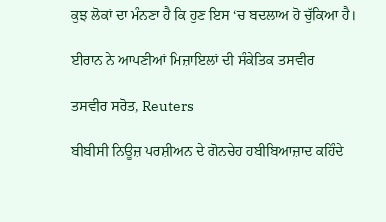ਕੁਝ ਲੋਕਾਂ ਦਾ ਮੰਨਣਾ ਹੈ ਕਿ ਹੁਣ ਇਸ ‘ਚ ਬਦਲਾਅ ਹੋ ਚੁੱਕਿਆ ਹੈ।

ਈਰਾਨ ਨੇ ਆਪਣੀਆਂ ਮਿਜ਼ਾਇਲਾਂ ਦੀ ਸੰਕੇਤਿਕ ਤਸਵੀਰ

ਤਸਵੀਰ ਸਰੋਤ, Reuters

ਬੀਬੀਸੀ ਨਿਊਜ਼ ਪਰਸ਼ੀਅਨ ਦੇ ਗੋਨਚੇਹ ਹਬੀਬਿਆਜ਼ਾਦ ਕਹਿੰਦੇ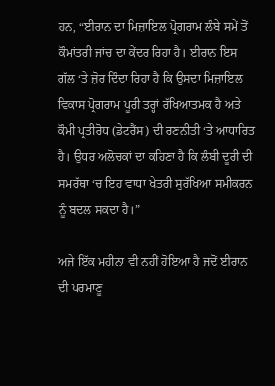ਹਨ, “ਈਰਾਨ ਦਾ ਮਿਜ਼ਾਇਲ ਪ੍ਰੋਗਰਾਮ ਲੰਬੇ ਸਮੇਂ ਤੋਂ ਕੌਮਾਂਤਰੀ ਜਾਂਚ ਦਾ ਕੇਂਦਰ ਰਿਹਾ ਹੈ। ਈਰਾਨ ਇਸ ਗੱਲ ‘ਤੇ ਜ਼ੋਰ ਦਿੰਦਾ ਰਿਹਾ ਹੈ ਕਿ ਉਸਦਾ ਮਿਜ਼ਾਇਲ ਵਿਕਾਸ ਪ੍ਰੋਗਰਾਮ ਪੂਰੀ ਤਰ੍ਹਾਂ ਰੱਖਿਆਤਮਕ ਹੈ ਅਤੇ ਕੌਮੀ ਪ੍ਰਤੀਰੋਧ (ਡੇਟਰੈਂਸ) ਦੀ ਰਣਨੀਤੀ ‘ਤੇ ਆਧਾਰਿਤ ਹੈ। ਉਧਰ ਅਲੋਚਕਾਂ ਦਾ ਕਹਿਣਾ ਹੈ ਕਿ ਲੰਬੀ ਦੂਰੀ ਦੀ ਸਮਰੱਥਾ ‘ਚ ਇਹ ਵਾਧਾ ਖੇਤਰੀ ਸੁਰੱਖਿਆ ਸਮੀਕਰਨ ਨੂੰ ਬਦਲ ਸਕਦਾ ਹੈ।”

ਅਜੇ ਇੱਕ ਮਹੀਨਾ ਵੀ ਨਹੀਂ ਹੋਇਆ ਹੈ ਜਦੋਂ ਈਰਾਨ ਦੀ ਪਰਮਾਣੂ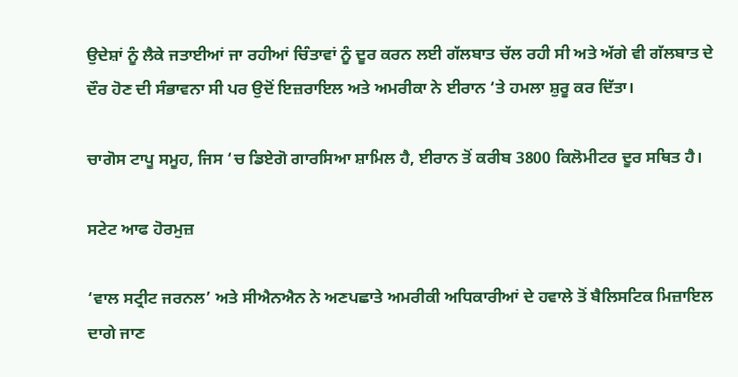ਉਦੇਸ਼ਾਂ ਨੂੰ ਲੈਕੇ ਜਤਾਈਆਂ ਜਾ ਰਹੀਆਂ ਚਿੰਤਾਵਾਂ ਨੂੰ ਦੂਰ ਕਰਨ ਲਈ ਗੱਲਬਾਤ ਚੱਲ ਰਹੀ ਸੀ ਅਤੇ ਅੱਗੇ ਵੀ ਗੱਲਬਾਤ ਦੇ ਦੌਰ ਹੋਣ ਦੀ ਸੰਭਾਵਨਾ ਸੀ ਪਰ ਉਦੋਂ ਇਜ਼ਰਾਇਲ ਅਤੇ ਅਮਰੀਕਾ ਨੇ ਈਰਾਨ ‘ਤੇ ਹਮਲਾ ਸ਼ੁਰੂ ਕਰ ਦਿੱਤਾ।

ਚਾਗੋਸ ਟਾਪੂ ਸਮੂਹ, ਜਿਸ ‘ਚ ਡਿਏਗੋ ਗਾਰਸਿਆ ਸ਼ਾਮਿਲ ਹੈ, ਈਰਾਨ ਤੋਂ ਕਰੀਬ 3800 ਕਿਲੋਮੀਟਰ ਦੂਰ ਸਥਿਤ ਹੈ।

ਸਟੇਟ ਆਫ ਹੋਰਮੁਜ਼

‘ਵਾਲ ਸਟ੍ਰੀਟ ਜਰਨਲ’ ਅਤੇ ਸੀਐਨਐਨ ਨੇ ਅਣਪਛਾਤੇ ਅਮਰੀਕੀ ਅਧਿਕਾਰੀਆਂ ਦੇ ਹਵਾਲੇ ਤੋਂ ਬੈਲਿਸਟਿਕ ਮਿਜ਼ਾਇਲ ਦਾਗੇ ਜਾਣ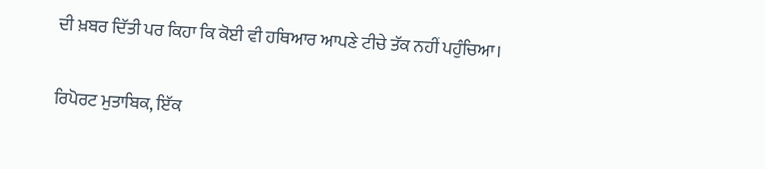ਦੀ ਖ਼ਬਰ ਦਿੱਤੀ ਪਰ ਕਿਹਾ ਕਿ ਕੋਈ ਵੀ ਹਥਿਆਰ ਆਪਣੇ ਟੀਚੇ ਤੱਕ ਨਹੀਂ ਪਹੁੰਚਿਆ।

ਰਿਪੋਰਟ ਮੁਤਾਬਿਕ, ਇੱਕ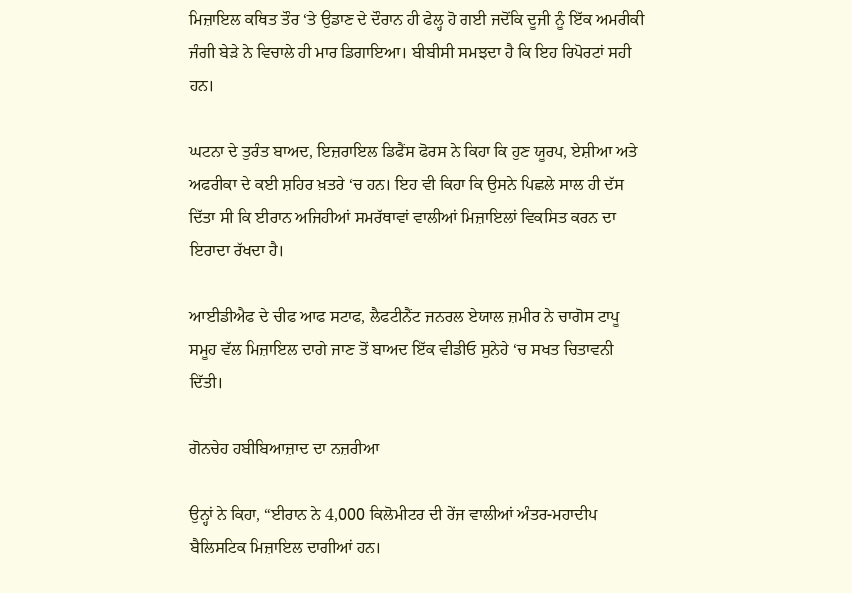ਮਿਜ਼ਾਇਲ ਕਥਿਤ ਤੌਰ ‘ਤੇ ਉਡਾਣ ਦੇ ਦੌਰਾਨ ਹੀ ਫੇਲ੍ਹ ਹੋ ਗਈ ਜਦੋਂਕਿ ਦੂਜੀ ਨੂੰ ਇੱਕ ਅਮਰੀਕੀ ਜੰਗੀ ਬੇੜੇ ਨੇ ਵਿਚਾਲੇ ਹੀ ਮਾਰ ਡਿਗਾਇਆ। ਬੀਬੀਸੀ ਸਮਝਦਾ ਹੈ ਕਿ ਇਹ ਰਿਪੋਰਟਾਂ ਸਹੀ ਹਨ।

ਘਟਨਾ ਦੇ ਤੁਰੰਤ ਬਾਅਦ, ਇਜ਼ਰਾਇਲ ਡਿਫੈਂਸ ਫੋਰਸ ਨੇ ਕਿਹਾ ਕਿ ਹੁਣ ਯੂਰਪ, ਏਸ਼ੀਆ ਅਤੇ ਅਫਰੀਕਾ ਦੇ ਕਈ ਸ਼ਹਿਰ ਖ਼ਤਰੇ ‘ਚ ਹਨ। ਇਹ ਵੀ ਕਿਹਾ ਕਿ ਉਸਨੇ ਪਿਛਲੇ ਸਾਲ ਹੀ ਦੱਸ ਦਿੱਤਾ ਸੀ ਕਿ ਈਰਾਨ ਅਜਿਹੀਆਂ ਸਮਰੱਥਾਵਾਂ ਵਾਲੀਆਂ ਮਿਜ਼ਾਇਲਾਂ ਵਿਕਸਿਤ ਕਰਨ ਦਾ ਇਰਾਦਾ ਰੱਖਦਾ ਹੈ।

ਆਈਡੀਐਫ ਦੇ ਚੀਫ ਆਫ ਸਟਾਫ, ਲੈਫਟੀਨੈਂਟ ਜਨਰਲ ਏਯਾਲ ਜ਼ਮੀਰ ਨੇ ਚਾਗੋਸ ਟਾਪੂ ਸਮੂਹ ਵੱਲ ਮਿਜ਼ਾਇਲ ਦਾਗੇ ਜਾਣ ਤੋਂ ਬਾਅਦ ਇੱਕ ਵੀਡੀਓ ਸੁਨੇਹੇ ‘ਚ ਸਖਤ ਚਿਤਾਵਨੀ ਦਿੱਤੀ।

ਗੋਨਚੇਹ ਹਬੀਬਿਆਜ਼ਾਦ ਦਾ ਨਜ਼ਰੀਆ

ਉਨ੍ਹਾਂ ਨੇ ਕਿਹਾ, “ਈਰਾਨ ਨੇ 4,000 ਕਿਲੋਮੀਟਰ ਦੀ ਰੇਂਜ ਵਾਲੀਆਂ ਅੰਤਰ-ਮਹਾਦੀਪ ਬੈਲਿਸਟਿਕ ਮਿਜ਼ਾਇਲ ਦਾਗੀਆਂ ਹਨ।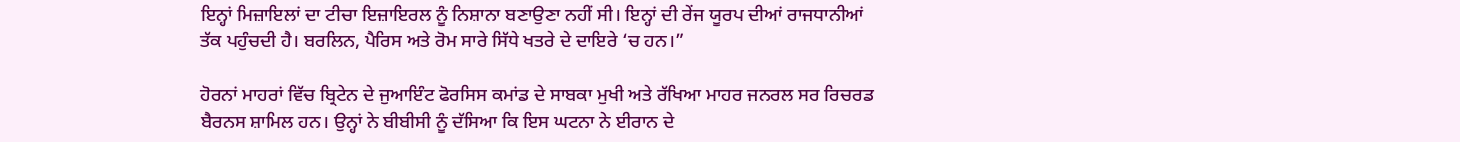ਇਨ੍ਹਾਂ ਮਿਜ਼ਾਇਲਾਂ ਦਾ ਟੀਚਾ ਇਜ਼ਾਇਰਲ ਨੂੰ ਨਿਸ਼ਾਨਾ ਬਣਾਉਣਾ ਨਹੀਂ ਸੀ। ਇਨ੍ਹਾਂ ਦੀ ਰੇਂਜ ਯੂਰਪ ਦੀਆਂ ਰਾਜਧਾਨੀਆਂ ਤੱਕ ਪਹੁੰਚਦੀ ਹੈ। ਬਰਲਿਨ, ਪੈਰਿਸ ਅਤੇ ਰੋਮ ਸਾਰੇ ਸਿੱਧੇ ਖਤਰੇ ਦੇ ਦਾਇਰੇ ‘ਚ ਹਨ।”

ਹੋਰਨਾਂ ਮਾਹਰਾਂ ਵਿੱਚ ਬ੍ਰਿਟੇਨ ਦੇ ਜੁਆਇੰਟ ਫੋਰਸਿਸ ਕਮਾਂਡ ਦੇ ਸਾਬਕਾ ਮੁਖੀ ਅਤੇ ਰੱਖਿਆ ਮਾਹਰ ਜਨਰਲ ਸਰ ਰਿਚਰਡ ਬੈਰਨਸ ਸ਼ਾਮਿਲ ਹਨ। ਉਨ੍ਹਾਂ ਨੇ ਬੀਬੀਸੀ ਨੂੰ ਦੱਸਿਆ ਕਿ ਇਸ ਘਟਨਾ ਨੇ ਈਰਾਨ ਦੇ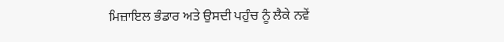ਮਿਜ਼ਾਇਲ ਭੰਡਾਰ ਅਤੇ ਉਸਦੀ ਪਹੁੰਚ ਨੂੰ ਲੈਕੇ ਨਵੇਂ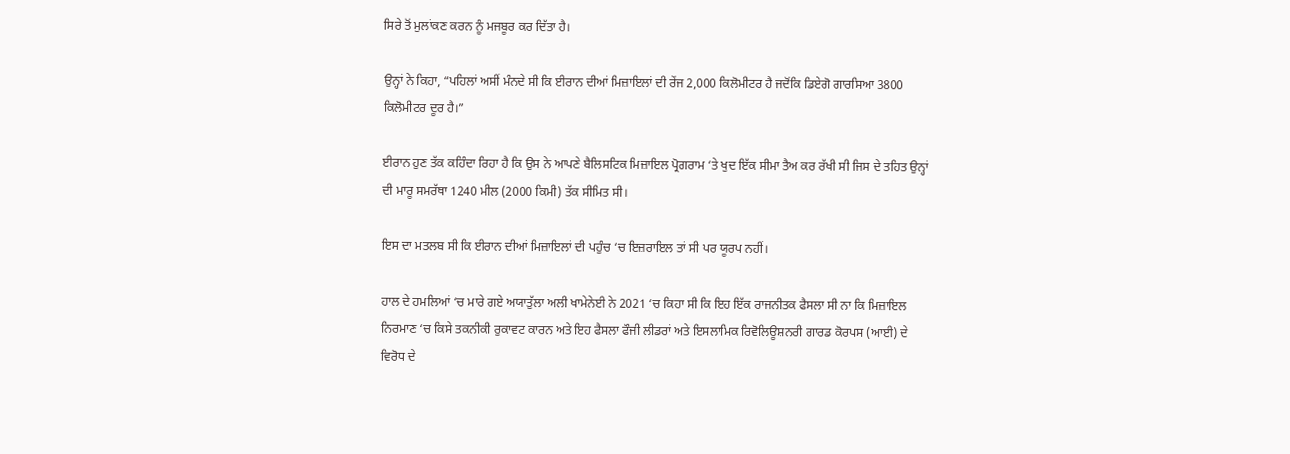ਸਿਰੇ ਤੋਂ ਮੁਲਾਂਕਣ ਕਰਨ ਨੂੰ ਮਜਬੂਰ ਕਰ ਦਿੱਤਾ ਹੈ।

ਉਨ੍ਹਾਂ ਨੇ ਕਿਹਾ, “ਪਹਿਲਾਂ ਅਸੀਂ ਮੰਨਦੇ ਸੀ ਕਿ ਈਰਾਨ ਦੀਆਂ ਮਿਜ਼ਾਇਲਾਂ ਦੀ ਰੇਂਜ 2,000 ਕਿਲੋਮੀਟਰ ਹੈ ਜਦੋਂਕਿ ਡਿਏਗੋ ਗਾਰਸਿਆ 3800 ਕਿਲੋਮੀਟਰ ਦੂਰ ਹੈ।”

ਈਰਾਨ ਹੁਣ ਤੱਕ ਕਹਿੰਦਾ ਰਿਹਾ ਹੈ ਕਿ ਉਸ ਨੇ ਆਪਣੇ ਬੈਲਿਸਟਿਕ ਮਿਜ਼ਾਇਲ ਪ੍ਰੋਗਰਾਮ ‘ਤੇ ਖੁਦ ਇੱਕ ਸੀਮਾ ਤੈਅ ਕਰ ਰੱਖੀ ਸੀ ਜਿਸ ਦੇ ਤਹਿਤ ਉਨ੍ਹਾਂ ਦੀ ਮਾਰੂ ਸਮਰੱਥਾ 1240 ਮੀਲ (2000 ਕਿਮੀ) ਤੱਕ ਸੀਮਿਤ ਸੀ।

ਇਸ ਦਾ ਮਤਲਬ ਸੀ ਕਿ ਈਰਾਨ ਦੀਆਂ ਮਿਜ਼ਾਇਲਾਂ ਦੀ ਪਹੁੰਚ ‘ਚ ਇਜ਼ਰਾਇਲ ਤਾਂ ਸੀ ਪਰ ਯੂਰਪ ਨਹੀਂ।

ਹਾਲ ਦੇ ਹਮਲਿਆਂ ‘ਚ ਮਾਰੇ ਗਏ ਅਯਾਤੁੱਲਾ ਅਲੀ ਖਾਮੇਨੇਈ ਨੇ 2021 ‘ਚ ਕਿਹਾ ਸੀ ਕਿ ਇਹ ਇੱਕ ਰਾਜਨੀਤਕ ਫੈਸਲਾ ਸੀ ਨਾ ਕਿ ਮਿਜ਼ਾਇਲ ਨਿਰਮਾਣ ‘ਚ ਕਿਸੇ ਤਕਨੀਕੀ ਰੁਕਾਵਟ ਕਾਰਨ ਅਤੇ ਇਹ ਫੈਸਲਾ ਫੌਜੀ ਲੀਡਰਾਂ ਅਤੇ ਇਸਲਾਮਿਕ ਰਿਵੋਲਿਊਸ਼ਨਰੀ ਗਾਰਡ ਕੋਰਪਸ (ਆਈ) ਦੇ ਵਿਰੋਧ ਦੇ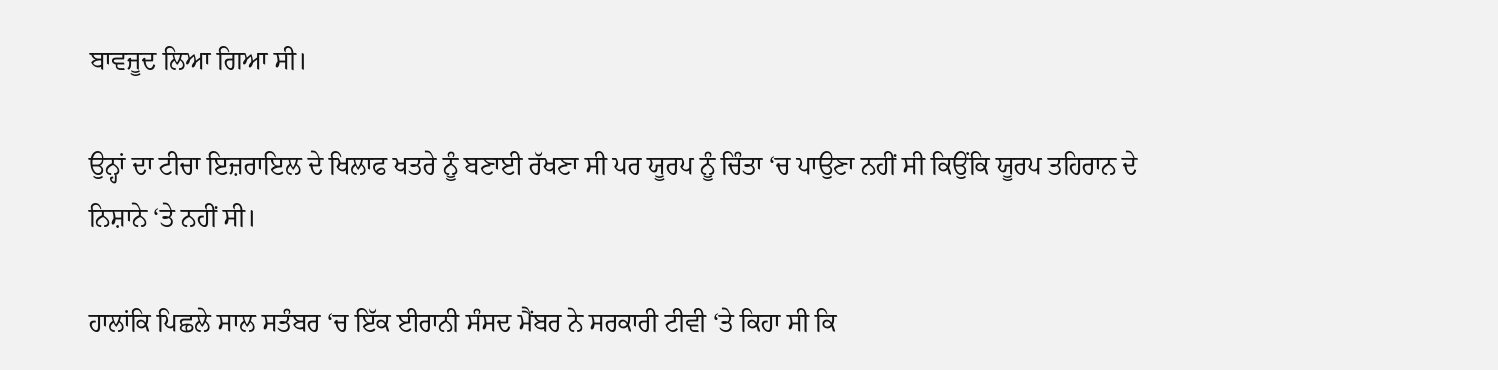ਬਾਵਜੂਦ ਲਿਆ ਗਿਆ ਸੀ।

ਉਨ੍ਹਾਂ ਦਾ ਟੀਚਾ ਇਜ਼ਰਾਇਲ ਦੇ ਖਿਲਾਫ ਖਤਰੇ ਨੂੰ ਬਣਾਈ ਰੱਖਣਾ ਸੀ ਪਰ ਯੂਰਪ ਨੂੰ ਚਿੰਤਾ ‘ਚ ਪਾਉਣਾ ਨਹੀਂ ਸੀ ਕਿਉਂਕਿ ਯੂਰਪ ਤਹਿਰਾਨ ਦੇ ਨਿਸ਼ਾਨੇ ‘ਤੇ ਨਹੀਂ ਸੀ।

ਹਾਲਾਂਕਿ ਪਿਛਲੇ ਸਾਲ ਸਤੰਬਰ ‘ਚ ਇੱਕ ਈਰਾਨੀ ਸੰਸਦ ਮੈਂਬਰ ਨੇ ਸਰਕਾਰੀ ਟੀਵੀ ‘ਤੇ ਕਿਹਾ ਸੀ ਕਿ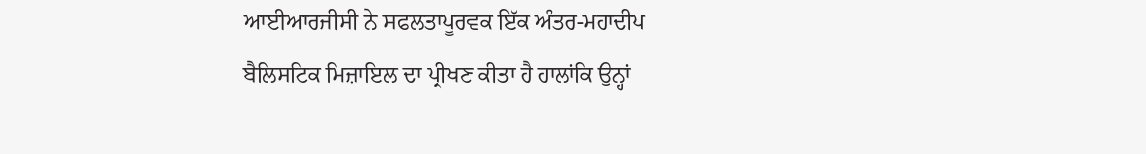ਆਈਆਰਜੀਸੀ ਨੇ ਸਫਲਤਾਪੂਰਵਕ ਇੱਕ ਅੰਤਰ-ਮਹਾਦੀਪ ਬੈਲਿਸਟਿਕ ਮਿਜ਼ਾਇਲ ਦਾ ਪ੍ਰੀਖਣ ਕੀਤਾ ਹੈ ਹਾਲਾਂਕਿ ਉਨ੍ਹਾਂ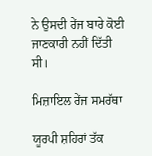ਨੇ ਉਸਦੀ ਰੇਂਜ ਬਾਰੇ ਕੋਈ ਜਾਣਕਾਰੀ ਨਹੀਂ ਦਿੱਤੀ ਸੀ।

ਮਿਜ਼ਾਇਲ ਰੇਂਜ ਸਮਰੱਥਾ

ਯੂਰਪੀ ਸ਼ਹਿਰਾਂ ਤੱਕ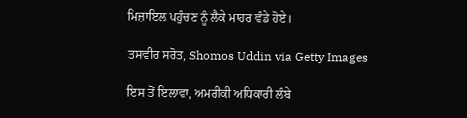ਮਿਜ਼ਾਇਲ ਪਹੁੰਚਣ ਨੂੰ ਲੈਕੇ ਮਾਹਰ ਵੰਡੇ ਹੋਏ।

ਤਸਵੀਰ ਸਰੋਤ, Shomos Uddin via Getty Images

ਇਸ ਤੋਂ ਇਲਾਵਾ, ਅਮਰੀਕੀ ਅਧਿਕਾਰੀ ਲੰਬੇ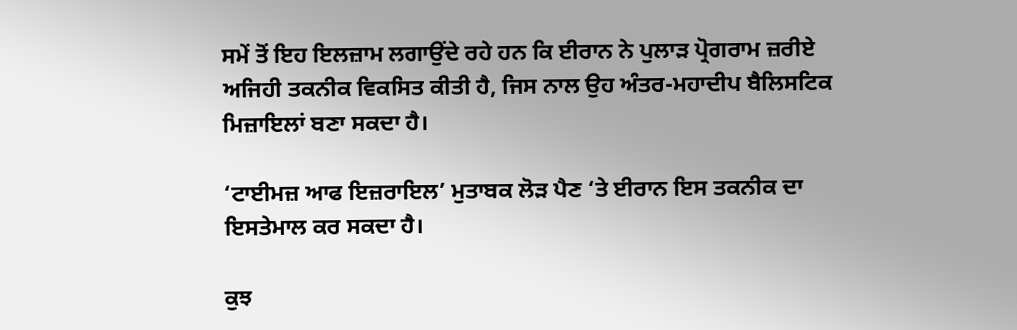ਸਮੇਂ ਤੋਂ ਇਹ ਇਲਜ਼ਾਮ ਲਗਾਉਂਦੇ ਰਹੇ ਹਨ ਕਿ ਈਰਾਨ ਨੇ ਪੁਲਾੜ ਪ੍ਰੋਗਰਾਮ ਜ਼ਰੀਏ ਅਜਿਹੀ ਤਕਨੀਕ ਵਿਕਸਿਤ ਕੀਤੀ ਹੈ, ਜਿਸ ਨਾਲ ਉਹ ਅੰਤਰ-ਮਹਾਦੀਪ ਬੈਲਿਸਟਿਕ ਮਿਜ਼ਾਇਲਾਂ ਬਣਾ ਸਕਦਾ ਹੈ।

‘ਟਾਈਮਜ਼ ਆਫ ਇਜ਼ਰਾਇਲ’ ਮੁਤਾਬਕ ਲੋੜ ਪੈਣ ‘ਤੇ ਈਰਾਨ ਇਸ ਤਕਨੀਕ ਦਾ ਇਸਤੇਮਾਲ ਕਰ ਸਕਦਾ ਹੈ।

ਕੁਝ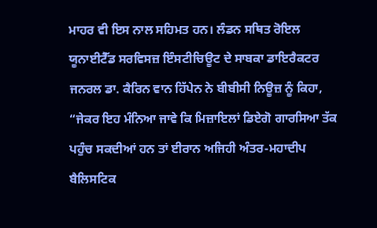ਮਾਹਰ ਵੀ ਇਸ ਨਾਲ ਸਹਿਮਤ ਹਨ। ਲੰਡਨ ਸਥਿਤ ਰੋਇਲ ਯੂਨਾਈਟੈੱਡ ਸਰਵਿਸਜ਼ ਇੰਸਟੀਚਿਊਟ ਦੇ ਸਾਬਕਾ ਡਾਇਰੈਕਟਰ ਜਨਰਲ ਡਾ. ਕੈਰਿਨ ਵਾਨ ਹਿੱਪੇਨ ਨੇ ਬੀਬੀਸੀ ਨਿਊਜ਼ ਨੂੰ ਕਿਹਾ, “ਜੇਕਰ ਇਹ ਮੰਨਿਆ ਜਾਵੇ ਕਿ ਮਿਜ਼ਾਇਲਾਂ ਡਿਏਗੋ ਗਾਰਸਿਆ ਤੱਕ ਪਹੁੰਚ ਸਕਦੀਆਂ ਹਨ ਤਾਂ ਈਰਾਨ ਅਜਿਹੀ ਅੰਤਰ-ਮਹਾਦੀਪ ਬੈਲਿਸਟਿਕ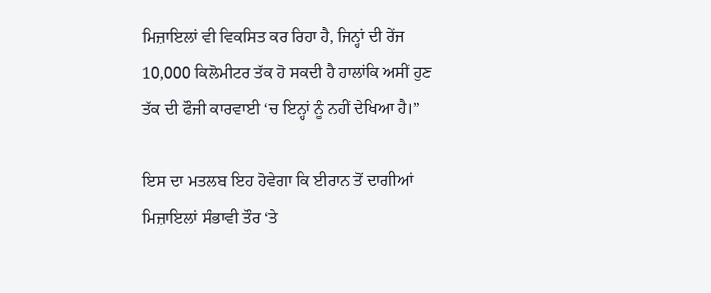ਮਿਜ਼ਾਇਲਾਂ ਵੀ ਵਿਕਸਿਤ ਕਰ ਰਿਹਾ ਹੈ, ਜਿਨ੍ਹਾਂ ਦੀ ਰੇਂਜ 10,000 ਕਿਲੋਮੀਟਰ ਤੱਕ ਹੋ ਸਕਦੀ ਹੈ ਹਾਲਾਂਕਿ ਅਸੀਂ ਹੁਣ ਤੱਕ ਦੀ ਫੌਜੀ ਕਾਰਵਾਈ ‘ਚ ਇਨ੍ਹਾਂ ਨੂੰ ਨਹੀਂ ਦੇਖਿਆ ਹੈ।”

ਇਸ ਦਾ ਮਤਲਬ ਇਹ ਹੋਵੇਗਾ ਕਿ ਈਰਾਨ ਤੋਂ ਦਾਗੀਆਂ ਮਿਜ਼ਾਇਲਾਂ ਸੰਭਾਵੀ ਤੌਰ ‘ਤੇ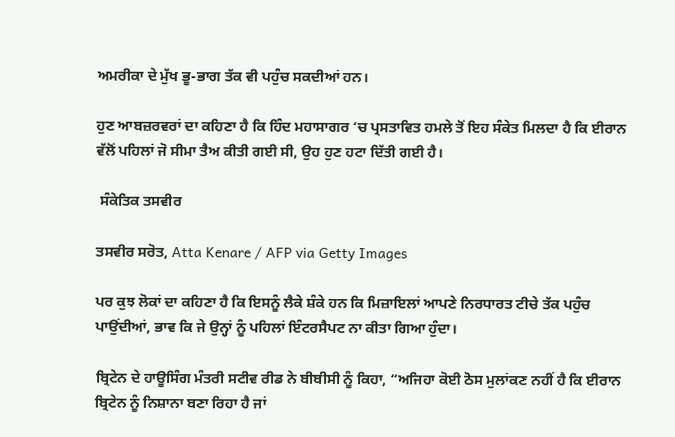ਅਮਰੀਕਾ ਦੇ ਮੁੱਖ ਭੂ-ਭਾਗ ਤੱਕ ਵੀ ਪਹੁੰਚ ਸਕਦੀਆਂ ਹਨ।

ਹੁਣ ਆਬਜ਼ਰਵਰਾਂ ਦਾ ਕਹਿਣਾ ਹੈ ਕਿ ਹਿੰਦ ਮਹਾਸਾਗਰ ‘ਚ ਪ੍ਰਸਤਾਵਿਤ ਹਮਲੇ ਤੋਂ ਇਹ ਸੰਕੇਤ ਮਿਲਦਾ ਹੈ ਕਿ ਈਰਾਨ ਵੱਲੋਂ ਪਹਿਲਾਂ ਜੋ ਸੀਮਾ ਤੈਅ ਕੀਤੀ ਗਈ ਸੀ, ਉਹ ਹੁਣ ਹਟਾ ਦਿੱਤੀ ਗਈ ਹੈ।

 ਸੰਕੇਤਿਕ ਤਸਵੀਰ

ਤਸਵੀਰ ਸਰੋਤ, Atta Kenare / AFP via Getty Images

ਪਰ ਕੁਝ ਲੋਕਾਂ ਦਾ ਕਹਿਣਾ ਹੈ ਕਿ ਇਸਨੂੰ ਲੈਕੇ ਸ਼ੰਕੇ ਹਨ ਕਿ ਮਿਜ਼ਾਇਲਾਂ ਆਪਣੇ ਨਿਰਧਾਰਤ ਟੀਚੇ ਤੱਕ ਪਹੁੰਚ ਪਾਉਂਦੀਆਂ, ਭਾਵ ਕਿ ਜੇ ਉਨ੍ਹਾਂ ਨੂੰ ਪਹਿਲਾਂ ਇੰਟਰਸੈਪਟ ਨਾ ਕੀਤਾ ਗਿਆ ਹੁੰਦਾ।

ਬ੍ਰਿਟੇਨ ਦੇ ਹਾਊਸਿੰਗ ਮੰਤਰੀ ਸਟੀਵ ਰੀਡ ਨੇ ਬੀਬੀਸੀ ਨੂੰ ਕਿਹਾ, “ਅਜਿਹਾ ਕੋਈ ਠੋਸ ਮੁਲਾਂਕਣ ਨਹੀਂ ਹੈ ਕਿ ਈਰਾਨ ਬ੍ਰਿਟੇਨ ਨੂੰ ਨਿਸ਼ਾਨਾ ਬਣਾ ਰਿਹਾ ਹੈ ਜਾਂ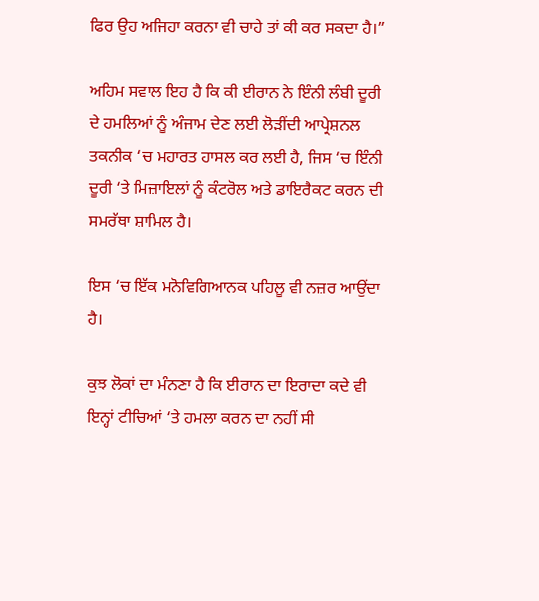ਫਿਰ ਉਹ ਅਜਿਹਾ ਕਰਨਾ ਵੀ ਚਾਹੇ ਤਾਂ ਕੀ ਕਰ ਸਕਦਾ ਹੈ।”

ਅਹਿਮ ਸਵਾਲ ਇਹ ਹੈ ਕਿ ਕੀ ਈਰਾਨ ਨੇ ਇੰਨੀ ਲੰਬੀ ਦੂਰੀ ਦੇ ਹਮਲਿਆਂ ਨੂੰ ਅੰਜਾਮ ਦੇਣ ਲਈ ਲੋੜੀਂਦੀ ਆਪ੍ਰੇਸ਼ਨਲ ਤਕਨੀਕ ‘ਚ ਮਹਾਰਤ ਹਾਸਲ ਕਰ ਲਈ ਹੈ, ਜਿਸ ‘ਚ ਇੰਨੀ ਦੂਰੀ ‘ਤੇ ਮਿਜ਼ਾਇਲਾਂ ਨੂੰ ਕੰਟਰੋਲ ਅਤੇ ਡਾਇਰੈਕਟ ਕਰਨ ਦੀ ਸਮਰੱਥਾ ਸ਼ਾਮਿਲ ਹੈ।

ਇਸ ‘ਚ ਇੱਕ ਮਨੋਵਿਗਿਆਨਕ ਪਹਿਲੂ ਵੀ ਨਜ਼ਰ ਆਉਂਦਾ ਹੈ।

ਕੁਝ ਲੋਕਾਂ ਦਾ ਮੰਨਣਾ ਹੈ ਕਿ ਈਰਾਨ ਦਾ ਇਰਾਦਾ ਕਦੇ ਵੀ ਇਨ੍ਹਾਂ ਟੀਚਿਆਂ ‘ਤੇ ਹਮਲਾ ਕਰਨ ਦਾ ਨਹੀਂ ਸੀ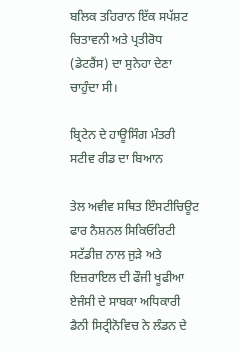ਬਲਿਕ ਤਹਿਰਾਨ ਇੱਕ ਸਪੱਸ਼ਟ ਚਿਤਾਵਨੀ ਅਤੇ ਪ੍ਰਤੀਰੋਧ (ਡੇਟਰੈਂਸ) ਦਾ ਸੁਨੇਹਾ ਦੇਣਾ ਚਾਹੁੰਦਾ ਸੀ।

ਬ੍ਰਿਟੇਨ ਦੇ ਹਾਊਸਿੰਗ ਮੰਤਰੀ ਸਟੀਵ ਰੀਡ ਦਾ ਬਿਆਨ

ਤੇਲ ਅਵੀਵ ਸਥਿਤ ਇੰਸਟੀਚਿਊਟ ਫਾਰ ਨੈਸ਼ਨਲ ਸਿਕਿਓਰਿਟੀ ਸਟੱਡੀਜ਼ ਨਾਲ ਜੁੜੇ ਅਤੇ ਇਜ਼ਰਾਇਲ ਦੀ ਫੌਜੀ ਖੂਫੀਆ ਏਜੰਸੀ ਦੇ ਸਾਬਕਾ ਅਧਿਕਾਰੀ ਡੈਨੀ ਸਿਟ੍ਰੀਨੋਵਿਚ ਨੇ ਲੰਡਨ ਦੇ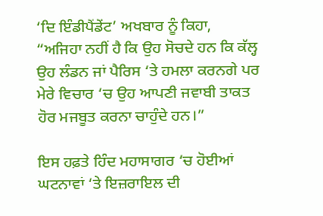‘ਦਿ ਇੰਡੀਪੈਂਡੇਂਟ’ ਅਖਬਾਰ ਨੂੰ ਕਿਹਾ, “ਅਜਿਹਾ ਨਹੀਂ ਹੈ ਕਿ ਉਹ ਸੋਚਦੇ ਹਨ ਕਿ ਕੱਲ੍ਹ ਉਹ ਲੰਡਨ ਜਾਂ ਪੈਰਿਸ ‘ਤੇ ਹਮਲਾ ਕਰਨਗੇ ਪਰ ਮੇਰੇ ਵਿਚਾਰ ‘ਚ ਉਹ ਆਪਣੀ ਜਵਾਬੀ ਤਾਕਤ ਹੋਰ ਮਜਬੂਤ ਕਰਨਾ ਚਾਹੁੰਦੇ ਹਨ।”

ਇਸ ਹਫ਼ਤੇ ਹਿੰਦ ਮਹਾਸਾਗਰ ‘ਚ ਹੋਈਆਂ ਘਟਨਾਵਾਂ ‘ਤੇ ਇਜ਼ਰਾਇਲ ਦੀ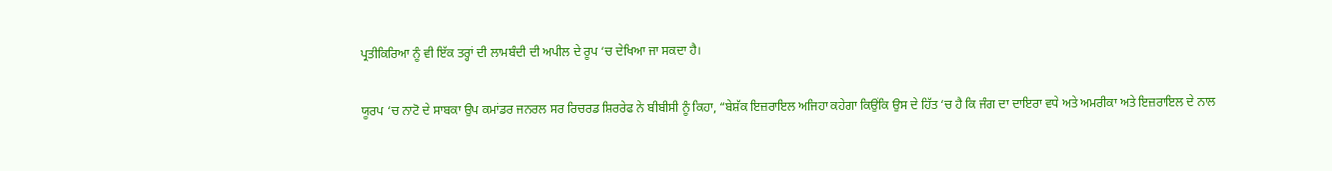ਪ੍ਰਤੀਕਿਰਿਆ ਨੂੰ ਵੀ ਇੱਕ ਤਰ੍ਹਾਂ ਦੀ ਲਾਮਬੰਦੀ ਦੀ ਅਪੀਲ ਦੇ ਰੂਪ ‘ਚ ਦੇਖਿਆ ਜਾ ਸਕਦਾ ਹੈ।

ਯੂਰਪ ‘ਚ ਨਾਟੋ ਦੇ ਸਾਬਕਾ ਉਪ ਕਮਾਂਡਰ ਜਨਰਲ ਸਰ ਰਿਚਰਡ ਸ਼ਿਰਰੇਫ ਨੇ ਬੀਬੀਸੀ ਨੂੰ ਕਿਹਾ, “ਬੇਸ਼ੱਕ ਇਜ਼ਰਾਇਲ ਅਜਿਹਾ ਕਹੇਗਾ ਕਿਉਂਕਿ ਉਸ ਦੇ ਹਿੱਤ ‘ਚ ਹੈ ਕਿ ਜੰਗ ਦਾ ਦਾਇਰਾ ਵਧੇ ਅਤੇ ਅਮਰੀਕਾ ਅਤੇ ਇਜ਼ਰਾਇਲ ਦੇ ਨਾਲ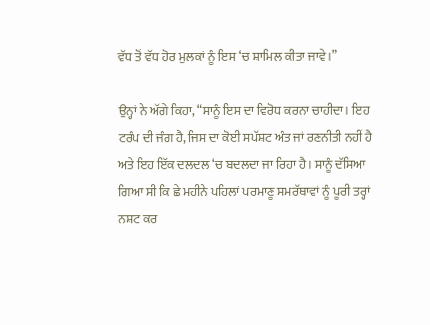ਵੱਧ ਤੋਂ ਵੱਧ ਹੋਰ ਮੁਲਕਾਂ ਨੂੰ ਇਸ ‘ਚ ਸ਼ਾਮਿਲ ਕੀਤਾ ਜਾਵੇ।”

ਉਨ੍ਹਾਂ ਨੇ ਅੱਗੇ ਕਿਹਾ, “ਸਾਨੂੰ ਇਸ ਦਾ ਵਿਰੋਧ ਕਰਨਾ ਚਾਹੀਦਾ। ਇਹ ਟਰੰਪ ਦੀ ਜੰਗ ਹੈ, ਜਿਸ ਦਾ ਕੋਈ ਸਪੱਸ਼ਟ ਅੰਤ ਜਾਂ ਰਣਨੀਤੀ ਨਹੀਂ ਹੈ ਅਤੇ ਇਹ ਇੱਕ ਦਲਦਲ ‘ਚ ਬਦਲਦਾ ਜਾ ਰਿਹਾ ਹੈ। ਸਾਨੂੰ ਦੱਸਿਆ ਗਿਆ ਸੀ ਕਿ ਛੇ ਮਹੀਨੇ ਪਹਿਲਾਂ ਪਰਮਾਣੂ ਸਮਰੱਥਾਵਾਂ ਨੂੰ ਪੂਰੀ ਤਰ੍ਹਾਂ ਨਸ਼ਟ ਕਰ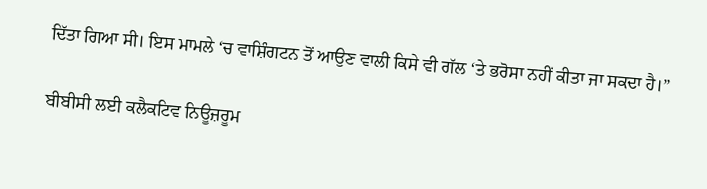ਦਿੱਤਾ ਗਿਆ ਸੀ। ਇਸ ਮਾਮਲੇ ‘ਚ ਵਾਸ਼ਿੰਗਟਨ ਤੋਂ ਆਉਣ ਵਾਲੀ ਕਿਸੇ ਵੀ ਗੱਲ ‘ਤੇ ਭਰੋਸਾ ਨਹੀਂ ਕੀਤਾ ਜਾ ਸਕਦਾ ਹੈ।”

ਬੀਬੀਸੀ ਲਈ ਕਲੈਕਟਿਵ ਨਿਊਜ਼ਰੂਮ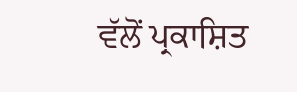ਵੱਲੋਂ ਪ੍ਰਕਾਸ਼ਿਤ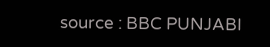source : BBC PUNJABI